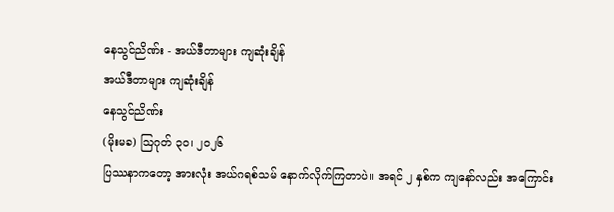နေသွင်ညိဏ်း - အယ်ဒီတာများ ကျဆုံးချိန်
အယ်ဒီတာများ ကျဆုံးချိန်
နေသွင်ညိဏ်း
(မိုးမခ) ဩဂုတ် ၃၀၊ ၂၀၂၆
ပြဿနာကတော့ အားလုံး အယ်ဂရစ်သမ် နောက်လိုက်ကြတာပဲ။ အရင် ၂ နှစ်က ကျနော်လည်း အကြောင်း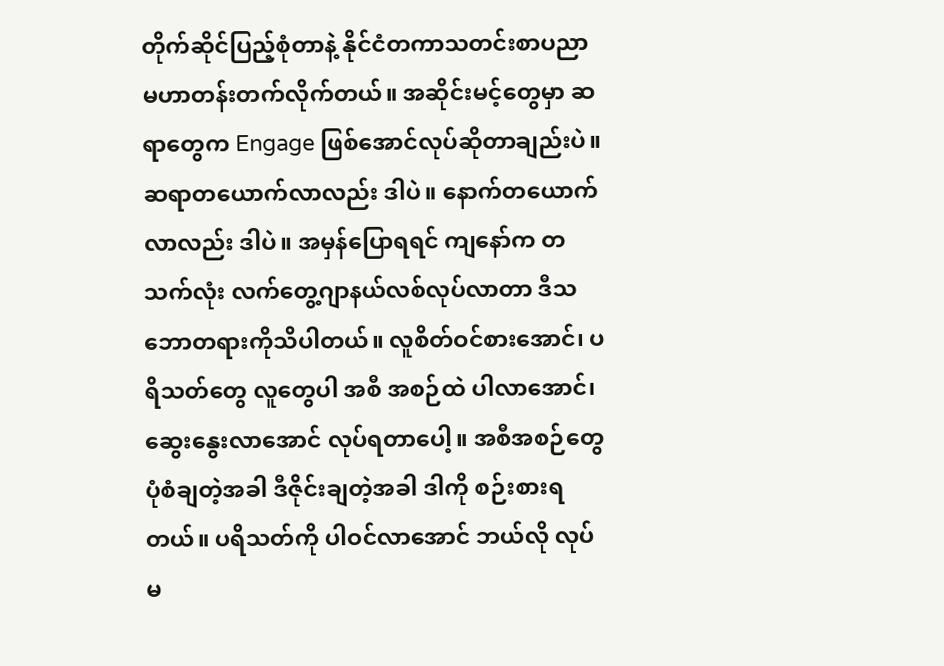တိုက်ဆိုင်ပြည့်စုံတာနဲ့ နိုင်ငံတကာသတင်းစာပညာ မဟာတန်းတက်လိုက်တယ်။ အဆိုင်းမင့်တွေမှာ ဆရာတွေက Engage ဖြစ်အောင်လုပ်ဆိုတာချည်းပဲ။ ဆရာတယောက်လာလည်း ဒါပဲ။ နောက်တယောက်လာလည်း ဒါပဲ။ အမှန်ပြောရရင် ကျနော်က တသက်လုံး လက်တွေ့ဂျာနယ်လစ်လုပ်လာတာ ဒီသဘောတရားကိုသိပါတယ်။ လူစိတ်ဝင်စားအောင်၊ ပရိသတ်တွေ လူတွေပါ အစီ အစဉ်ထဲ ပါလာအောင်၊ ဆွေးနွေးလာအောင် လုပ်ရတာပေါ့။ အစီအစဉ်တွေ ပုံစံချတဲ့အခါ ဒီဇိုင်းချတဲ့အခါ ဒါကို စဉ်းစားရတယ်။ ပရိသတ်ကို ပါဝင်လာအောင် ဘယ်လို လုပ်မ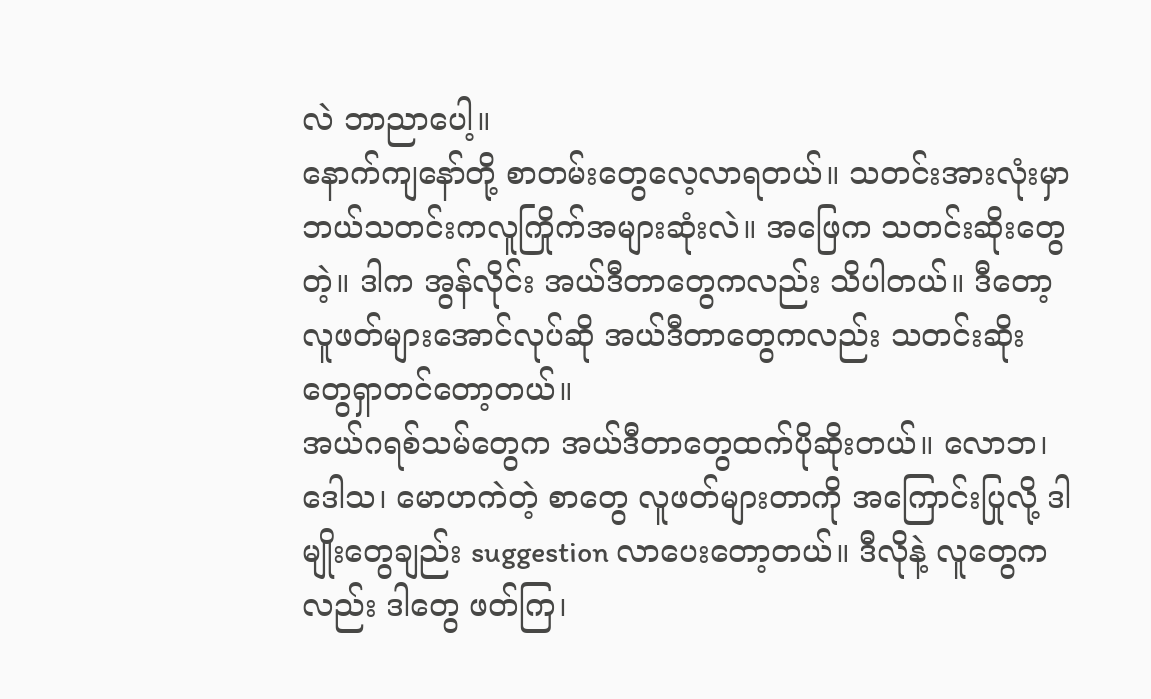လဲ ဘာညာပေါ့။
နောက်ကျနော်တို့ စာတမ်းတွေလေ့လာရတယ်။ သတင်းအားလုံးမှာ ဘယ်သတင်းကလူကြိုက်အများဆုံးလဲ။ အဖြေက သတင်းဆိုးတွေတဲ့။ ဒါက အွန်လိုင်း အယ်ဒီတာတွေကလည်း သိပါတယ်။ ဒီတော့ လူဖတ်များအောင်လုပ်ဆို အယ်ဒီတာတွေကလည်း သတင်းဆိုးတွေရှာတင်တော့တယ်။
အယ်ဂရစ်သမ်တွေက အယ်ဒီတာတွေထက်ပိုဆိုးတယ်။ လောဘ၊ ဒေါသ၊ မောဟကဲတဲ့ စာတွေ လူဖတ်များတာကို အကြောင်းပြုလို့ ဒါမျိုးတွေချည်း suggestion လာပေးတော့တယ်။ ဒီလိုနဲ့ လူတွေကလည်း ဒါတွေ ဖတ်ကြ၊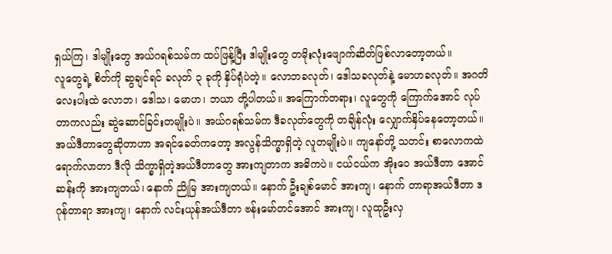ရှယ်ကြ၊ ဒါမျိုးတွေ အယ်ဂရစ်သမ်က ထပ်ဖြန့်ပြီး ဒါမျိုးတွေ တမိုးလုံးဖျောက်ဆိတ်ဖြစ်လာတော့တယ်။
လူတွေရဲ့ စိတ်ကို ဆွချင်ရင် ခလုတ် ၃ ခုကို နှိပ်ရုံပဲတဲ့။ လောဘခလုတ်၊ ဒေါသခလုတ်နဲ့ မောဟခလုတ်။ အဂတိလေးပါးထဲ လောဘ၊ ဒေါသ၊ မောဟ၊ ဘယာ တို့ပါတယ်။ အကြောက်တရား၊ လူတွေကို ကြောက်အောင် လုပ်တာကလည်း ဆွဲဆောင်ခြင်းတမျိုးပဲ။ အယ်ဂရစ်သမ်က ဒီခလုတ်တွေကို တချိန်လုံး လျှောက်နှိပ်နေတော့တယ်။
အယ်ဒီတာတွေဆိုတာဟာ အရင်ခေတ်ကတော့ အလွန်သိက္ခာရှိတဲ့ လူတမျိုးပဲ။ ကျနော်တို့ သတင်း စာလောကထဲ ရောက်လာတာ ဒီလို သိက္ခာရှိတဲ့အယ်ဒီတာတွေ အားကျတာက အဓိကပဲ။ ငယ်ငယ်က အိုးဝေ အယ်ဒီတာ အောင်ဆန်းကို အားကျတယ်၊ နောက် ညိုမြ အားကျတယ်။ နောက် ဦးချစ်မောင် အားကျ၊ နောက် တာရာအယ်ဒီတာ ဒဂုန်တာရာ အားကျ၊ နောက် လင်းယုန်အယ်ဒီတာ ဗန်းမော်တင်အောင် အားကျ၊ လူထုဦးလှ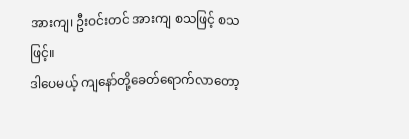အားကျ၊ ဦးဝင်းတင် အားကျ စသဖြင့် စသဖြင့်။
ဒါပေမယ့် ကျနော်တို့ခေတ်ရောက်လာတော့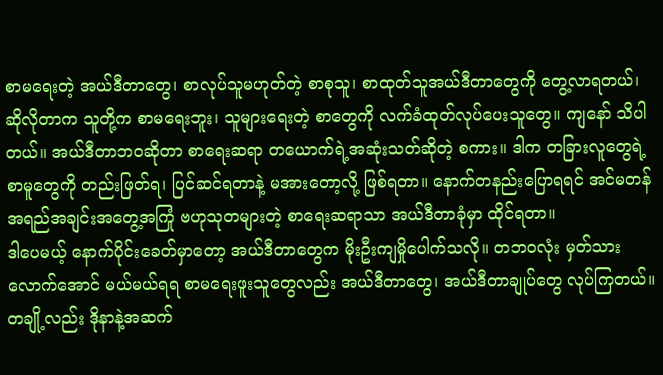စာမရေးတဲ့ အယ်ဒီတာတွေ၊ စာလုပ်သူမဟုတ်တဲ့ စာစုသူ၊ စာထုတ်သူအယ်ဒီတာတွေကို တွေ့လာရတယ်၊ ဆိုလိုတာက သူတို့က စာမရေးဘူး၊ သူများရေးတဲ့ စာတွေကို လက်ခံထုတ်လုပ်ပေးသူတွေ။ ကျနော် သိပါတယ်။ အယ်ဒီတာဘဝဆိုတာ စာရေးဆရာ တယောက်ရဲ့အဆုံးသတ်ဆိုတဲ့ စကား။ ဒါက တခြားလူတွေရဲ့ စာမူတွေကို တည်းဖြတ်ရ၊ ပြင်ဆင်ရတာနဲ့ မအားတော့လို့ ဖြစ်ရတာ။ နောက်တနည်းပြောရရင် အင်မတန် အရည်အချင်းအတွေ့အကြုံ ဗဟုသုတများတဲ့ စာရေးဆရာသာ အယ်ဒီတာခုံမှာ ထိုင်ရတာ။
ဒါပေမယ့် နောက်ပိုင်းခေတ်မှာတော့ အယ်ဒီတာတွေက မိုးဦးကျမှိုပေါက်သလို။ တဘဝလုံး မှတ်သားလောက်အောင် မယ်မယ်ရရ စာမရေးဖူးသူတွေလည်း အယ်ဒီတာတွေ၊ အယ်ဒီတာချုပ်တွေ လုပ်ကြတယ်။ တချို့လည်း ဒိုနာနဲ့အဆက်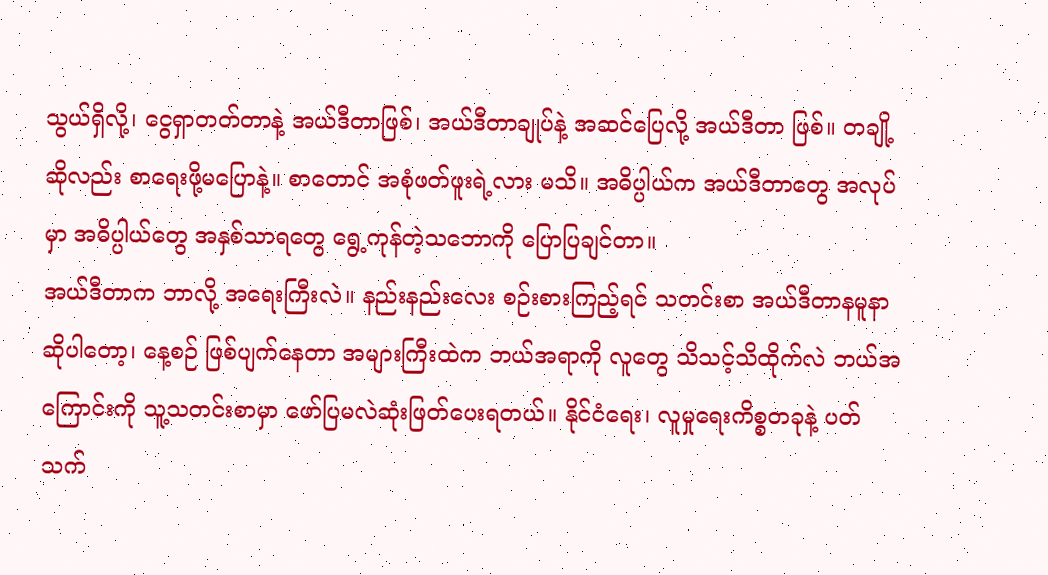သွယ်ရှိလို့၊ ငွေရှာတတ်တာနဲ့ အယ်ဒီတာဖြစ်၊ အယ်ဒီတာချုပ်နဲ့ အဆင်ပြေလို့ အယ်ဒီတာ ဖြစ်။ တချို့ဆိုလည်း စာရေးဖို့မပြောနဲ့။ စာတောင် အစုံဖတ်ဖူးရဲ့လား မသိ။ အဓိပ္ပါယ်က အယ်ဒီတာတွေ အလုပ်မှာ အဓိပ္ပါယ်တွေ အနှစ်သာရတွေ ရွေ့ကုန်တဲ့သဘောကို ပြောပြချင်တာ။
အယ်ဒီတာက ဘာလို့ အရေးကြီးလဲ။ နည်းနည်းလေး စဉ်းစားကြည့်ရင် သတင်းစာ အယ်ဒီတာနမူနာ ဆိုပါတော့၊ နေ့စဉ် ဖြစ်ပျက်နေတာ အများကြီးထဲက ဘယ်အရာကို လူတွေ သိသင့်သိထိုက်လဲ ဘယ်အကြောင်းကို သူ့သတင်းစာမှာ ဖော်ပြမလဲဆုံးဖြတ်ပေးရတယ်။ နိုင်ငံရေး၊ လူမှုရေးကိစ္စတခုနဲ့ ပတ် သက်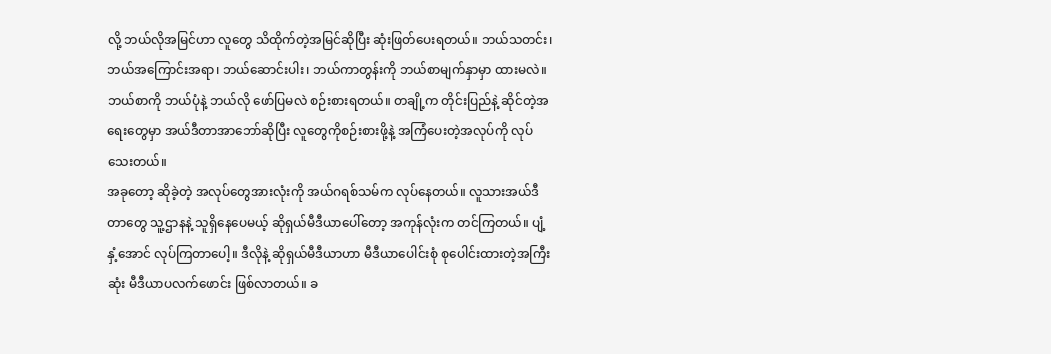လို့ ဘယ်လိုအမြင်ဟာ လူတွေ သိထိုက်တဲ့အမြင်ဆိုပြီး ဆုံးဖြတ်ပေးရတယ်။ ဘယ်သတင်း၊ ဘယ်အကြောင်းအရာ၊ ဘယ်ဆောင်းပါး၊ ဘယ်ကာတွန်းကို ဘယ်စာမျက်နှာမှာ ထားမလဲ။ ဘယ်စာကို ဘယ်ပုံနဲ့ ဘယ်လို ဖော်ပြမလဲ စဉ်းစားရတယ်။ တချို့က တိုင်းပြည်နဲ့ ဆိုင်တဲ့အရေးတွေမှာ အယ်ဒီတာအာဘော်ဆိုပြီး လူတွေကိုစဉ်းစားဖို့နဲ့ အကြံပေးတဲ့အလုပ်ကို လုပ်သေးတယ်။
အခုတော့ ဆိုခဲ့တဲ့ အလုပ်တွေအားလုံးကို အယ်ဂရစ်သမ်က လုပ်နေတယ်။ လူသားအယ်ဒီတာတွေ သူ့ဌာနနဲ့ သူရှိနေပေမယ့် ဆိုရှယ်မီဒီယာပေါ်တော့ အကုန်လုံးက တင်ကြတယ်။ ပျံ့နှံ့အောင် လုပ်ကြတာပေါ့။ ဒီလိုနဲ့ ဆိုရှယ်မီဒီယာဟာ မီဒီယာပေါင်းစုံ စုပေါင်းထားတဲ့အကြီးဆုံး မီဒီယာပလက်ဖောင်း ဖြစ်လာတယ်။ ခ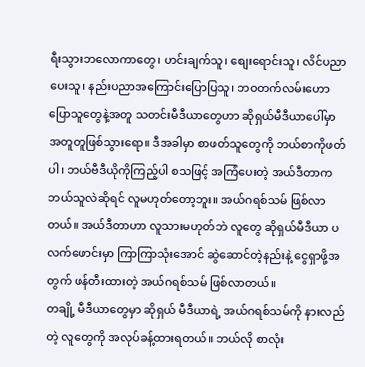ရီးသွားဘလောကာတွေ၊ ဟင်းချက်သူ၊ စျေးရောင်းသူ၊ လိင်ပညာပေးသူ၊ နည်းပညာအကြောင်းပြောပြသူ၊ ဘဝတက်လမ်းဟောပြောသူတွေနဲ့အတူ သတင်းမီဒီယာတွေဟာ ဆိုရှယ်မီဒီယာပေါ်မှာ အတူတူဖြစ်သွားရော။ ဒီအခါမှာ စာဖတ်သူတွေကို ဘယ်စာကိုဖတ်ပါ၊ ဘယ်ဗီဒီယိုကိုကြည့်ပါ စသဖြင့် အကြံပေးတဲ့ အယ်ဒီတာက ဘယ်သူလဲဆိုရင် လူမဟုတ်တော့ဘူး။ အယ်ဂရစ်သမ် ဖြစ်လာတယ်။ အယ်ဒီတာဟာ လူသားမဟုတ်ဘဲ လူတွေ ဆိုရှယ်မီဒီယာ ပလက်ဖောင်းမှာ ကြာကြာသုံးအောင် ဆွဲဆောင်တဲ့နည်းနဲ့ ငွေရှာဖို့အတွက် ဖန်တီးထားတဲ့ အယ်ဂရစ်သမ် ဖြစ်လာတယ်။
တချို့ မီဒီယာတွေမှာ ဆိုရှယ် မီဒီယာရဲ့ အယ်ဂရစ်သမ်ကို နားလည်တဲ့ လူတွေကို အလုပ်ခန့်ထားရတယ်။ ဘယ်လို စာလုံး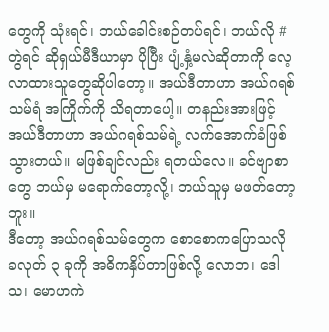တွေကို သုံးရင်၊ ဘယ်ခေါင်းစဉ်တပ်ရင်၊ ဘယ်လို # တွဲရင် ဆိုရှယ်မီဒီယာမှာ ပိုပြီး ပျံ့နှံ့မလဲဆိုတာကို လေ့လာထားသူတွေဆိုပါတော့။ အယ်ဒီတာဟာ အယ်ဂရစ်သမ်ရံ အကြိုက်ကို သိရတာပေါ့။ တနည်းအားဖြင့် အယ်ဒီတာဟာ အယ်ဂရစ်သမ်ရဲ့ လက်အောက်ခံဖြစ်သွားတယ်။ မဖြစ်ချင်လည်း ရတယ်လေ။ ခင်ဗျာစာတွေ ဘယ်မှ မရောက်တော့လို့၊ ဘယ်သူမှ မဖတ်တော့ဘူး။
ဒီတော့ အယ်ဂရစ်သမ်တွေက စောစောကပြောသလို ခလုတ် ၃ ခုကို အဓိကနှိပ်တာဖြစ်လို့ လောဘ၊ ဒေါသ၊ မောဟကဲ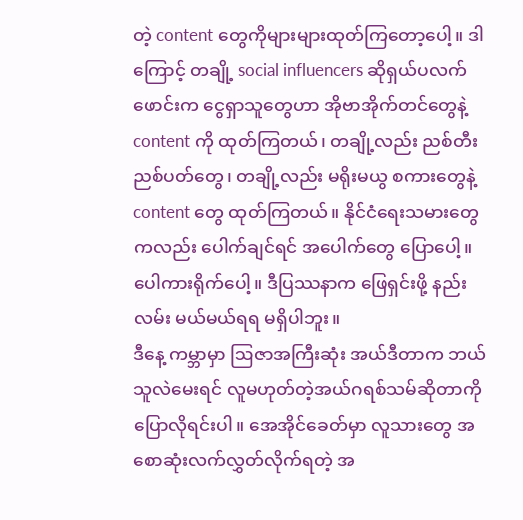တဲ့ content တွေကိုများများထုတ်ကြတော့ပေါ့။ ဒါကြောင့် တချို့ social influencers ဆိုရှယ်ပလက်ဖောင်းက ငွေရှာသူတွေဟာ အိုဗာအိုက်တင်တွေနဲ့ content ကို ထုတ်ကြတယ်၊ တချို့လည်း ညစ်တီးညစ်ပတ်တွေ၊ တချို့လည်း မရိုးမယွ စကားတွေနဲ့ content တွေ ထုတ်ကြတယ်။ နိုင်ငံရေးသမားတွေကလည်း ပေါက်ချင်ရင် အပေါက်တွေ ပြောပေါ့။ ပေါကားရိုက်ပေါ့။ ဒီပြဿနာက ဖြေရှင်းဖို့ နည်းလမ်း မယ်မယ်ရရ မရှိပါဘူး။
ဒီနေ့ ကမ္ဘာမှာ ဩဇာအကြီးဆုံး အယ်ဒီတာက ဘယ်သူလဲမေးရင် လူမဟုတ်တဲ့အယ်ဂရစ်သမ်ဆိုတာကိုပြောလိုရင်းပါ။ အေအိုင်ခေတ်မှာ လူသားတွေ အစောဆုံးလက်လွှတ်လိုက်ရတဲ့ အ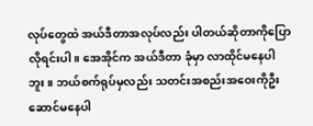လုပ်တွေထဲ အယ်ဒီတာအလုပ်လည်း ပါတယ်ဆိုတာကိုပြောလိုရင်းပါ။ အေအိုင်က အယ်ဒီတာ ခုံမှာ လာထိုင်မနေပါဘူး။ ဘယ်စက်ရုပ်မှလည်း သတင်းအစည်းအဝေးကိုဦးဆောင်မနေပါ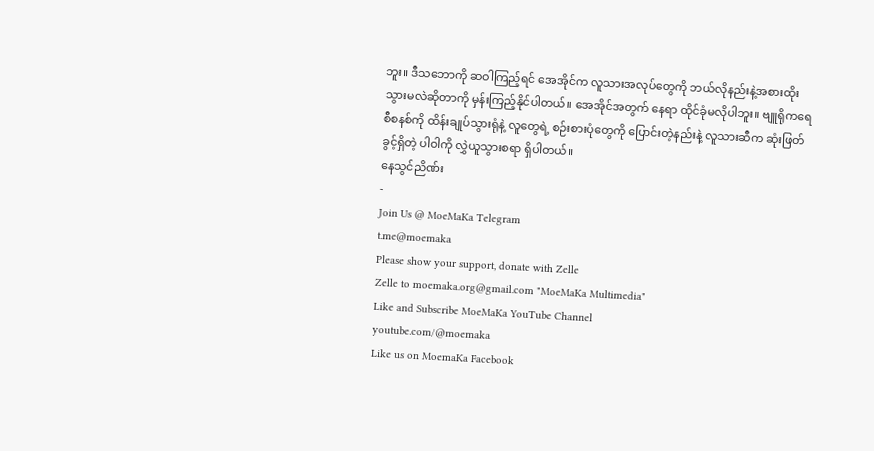ဘူး။ ဒီသဘောကို ဆဝါကြည့်ရင် အေအိုင်က လူသားအလုပ်တွေကို ဘယ်လိုနည်းနဲ့အစားထိုးသွားမလဲဆိုတာကို မှန်းကြည့်နိုင်ပါတယ်။ အေအိုင်အတွက် နေရာ ထိုင်ခုံမလိုပါဘူး။ ဗျူရိုကရေစီစနစ်ကို ထိန်းချုပ်သွားရုံနဲ့ လူတွေရဲ့ စဉ်းစားပုံတွေကို ပြောင်းတဲ့နည်းနဲ့ လူသားဆီက ဆုံးဖြတ်ခွင့်ရှိတဲ့ ပါဝါကို လွှဲယူသွားစရာ ရှိပါတယ်။
နေသွင်ညိဏ်း
-
Join Us @ MoeMaKa Telegram
t.me@moemaka
Please show your support, donate with Zelle
Zelle to moemaka.org@gmail.com "MoeMaKa Multimedia"
Like and Subscribe MoeMaKa YouTube Channel
youtube.com/@moemaka
Like us on MoemaKa Facebook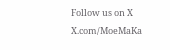Follow us on X
X.com/MoeMaKa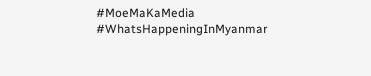#MoeMaKaMedia
#WhatsHappeningInMyanmar